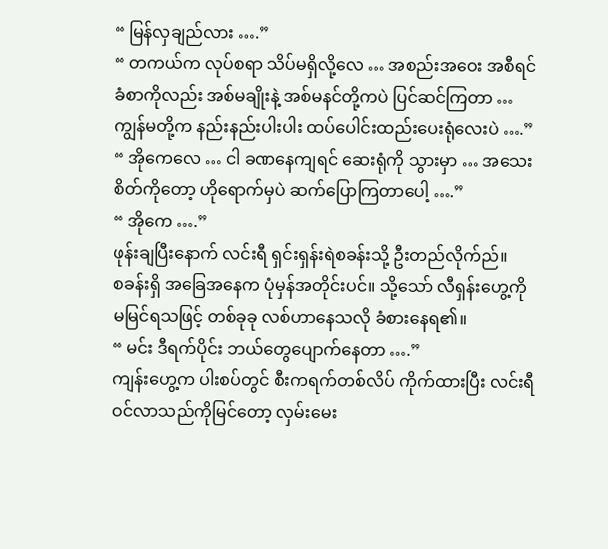“ မြန်လှချည်လား ….”
“ တကယ်က လုပ်စရာ သိပ်မရှိလို့လေ … အစည်းအဝေး အစီရင်ခံစာကိုလည်း အစ်မချိုးနဲ့ အစ်မနင်တို့ကပဲ ပြင်ဆင်ကြတာ … ကျွန်မတို့က နည်းနည်းပါးပါး ထပ်ပေါင်းထည်းပေးရုံလေးပဲ ….”
“ အိုကေလေ … ငါ ခဏနေကျရင် ဆေးရုံကို သွားမှာ … အသေးစိတ်ကိုတော့ ဟိုရောက်မှပဲ ဆက်ပြောကြတာပေါ့ ….”
“ အိုကေ ….”
ဖုန်းချပြီးနောက် လင်းရီ ရှင်းရှန်းရဲစခန်းသို့ ဦးတည်လိုက်ည်။
စခန်းရှိ အခြေအနေက ပုံမှန်အတိုင်းပင်။ သို့သော် လီရှန်းဟွေ့ကို မမြင်ရသဖြင့် တစ်ခုခု လစ်ဟာနေသလို ခံစားနေရ၏။
“ မင်း ဒီရက်ပိုင်း ဘယ်တွေပျောက်နေတာ ….”
ကျန်းဟွေ့က ပါးစပ်တွင် စီးကရက်တစ်လိပ် ကိုက်ထားပြီး လင်းရီ ဝင်လာသည်ကိုမြင်တော့ လှမ်းမေး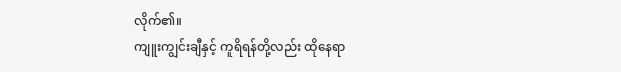လိုက်၏။
ကျူးကျွင်းချီနှင့် ကူရိရန်တို့လည်း ထိုနေရာ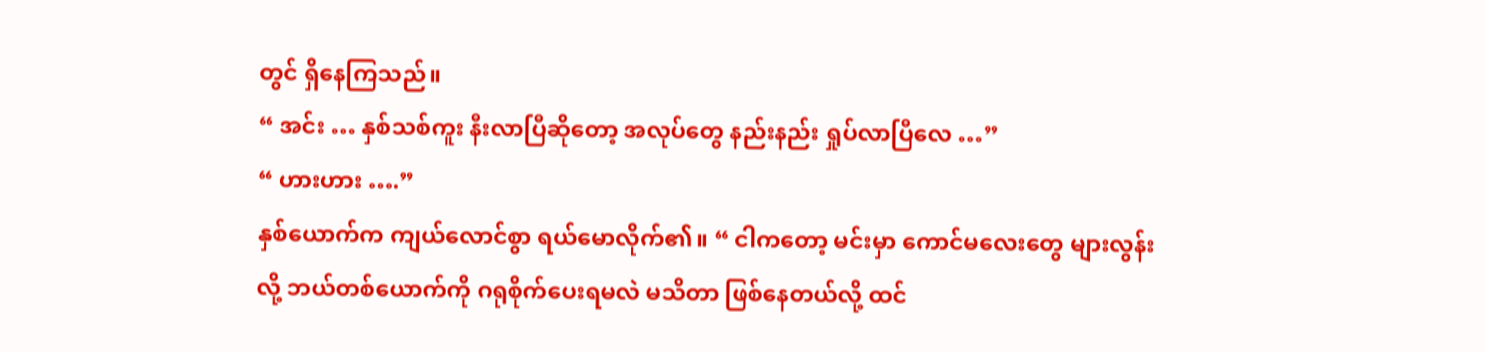တွင် ရှိနေကြသည်။
“ အင်း … နှစ်သစ်ကူး နီးလာပြီဆိုတော့ အလုပ်တွေ နည်းနည်း ရှုပ်လာပြီလေ …”
“ ဟားဟား ….”
နှစ်ယောက်က ကျယ်လောင်စွာ ရယ်မောလိုက်၏။ “ ငါကတော့ မင်းမှာ ကောင်မလေးတွေ များလွန်းလို့ ဘယ်တစ်ယောက်ကို ဂရုစိုက်ပေးရမလဲ မသိတာ ဖြစ်နေတယ်လို့ ထင်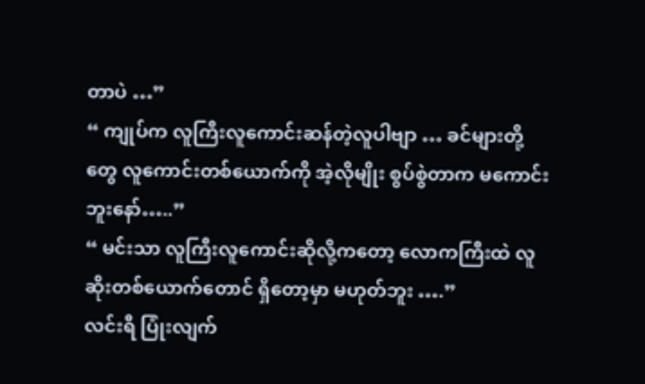တာပဲ …”
“ ကျုပ်က လူကြီးလူကောင်းဆန်တဲ့လူပါဗျာ … ခင်များတို့တွေ လူကောင်းတစ်ယောက်ကို အဲ့လိုမျိုး စွပ်စွဲတာက မကောင်းဘူးနော်…..”
“ မင်းသာ လူကြီးလူကောင်းဆိုလို့ကတော့ လောကကြီးထဲ လူဆိုးတစ်ယောက်တောင် ရှိတော့မှာ မဟုတ်ဘူး ….”
လင်းရီ ပြုံးလျက်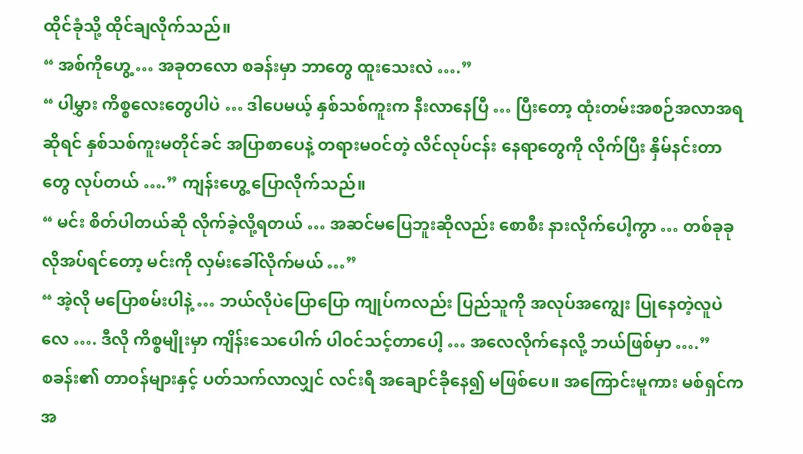ထိုင်ခုံသို့ ထိုင်ချလိုက်သည်။
“ အစ်ကိုဟွေ့ … အခုတလော စခန်းမှာ ဘာတွေ ထူးသေးလဲ ….”
“ ပါမွှား ကိစ္စလေးတွေပါပဲ … ဒါပေမယ့် နှစ်သစ်ကူးက နီးလာနေပြီ … ပြီးတော့ ထုံးတမ်းအစဉ်အလာအရဆိုရင် နှစ်သစ်ကူးမတိုင်ခင် အပြာစာပေနဲ့ တရားမဝင်တဲ့ လိင်လုပ်ငန်း နေရာတွေကို လိုက်ပြီး နှိမ်နင်းတာတွေ လုပ်တယ် ….” ကျန်းဟွေ့ ပြောလိုက်သည်။
“ မင်း စိတ်ပါတယ်ဆို လိုက်ခဲ့လို့ရတယ် … အဆင်မပြေဘူးဆိုလည်း စောစီး နားလိုက်ပေါ့ကွာ … တစ်ခုခုလိုအပ်ရင်တော့ မင်းကို လှမ်းခေါ်လိုက်မယ် …”
“ အဲ့လို မပြောစမ်းပါနဲ့ … ဘယ်လိုပဲပြောပြော ကျုပ်ကလည်း ပြည်သူကို အလုပ်အကျွေး ပြုနေတဲ့လူပဲလေ …. ဒီလို ကိစ္စမျိုးမှာ ကျိန်းသေပေါက် ပါဝင်သင့်တာပေါ့ … အလေလိုက်နေလို့ ဘယ်ဖြစ်မှာ ….”
စခန်း၏ တာဝန်များနှင့် ပတ်သက်လာလျှင် လင်းရီ အချောင်ခိုနေ၍ မဖြစ်ပေ။ အကြောင်းမူကား မစ်ရှင်က အ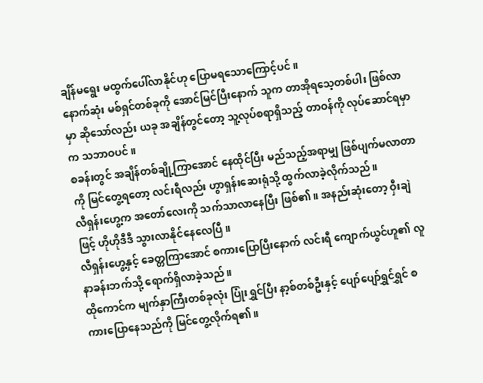ချိန်မရွေး မထွက်ပေါ်လာနိုင်ဟု ပြောမရသောကြောင့်ပင်။
နောက်ဆုံး မစ်ရှင်တစ်ခုကို အောင်မြင်ပြီးနောက် သူက တာအိုရသေ့တစ်ပါး ဖြစ်လာမှာ ဆိုသော်လည်း ယခု အချိန်တွင်တော့ သူ့လုပ်စရာရှိသည့် တာဝန်ကို လုပ်ဆောင်ရမှာက သဘာဝပင်။
စခန်းတွင် အချိန်တစ်ချို့ကြာအောင် နေထိုင်ပြီး မည်သည့်အရာမျှ ဖြစ်ပျက်မလာတာကို မြင်တွေ့ရတော့ လင်းရီလည်း ဟွာရှန်းဆေးရုံသို့ ထွက်လာခဲ့လိုက်သည်။
လီရှန်းဟွေ့က အတော်လေးကို သက်သာလာနေပြီး ဖြစ်၏။ အနည်းဆုံးတော့ ဝှီးချဲဖြင့် ဟိုဟိုဒီဒီ သွားလာနိုင်နေလေပြီ။
လီရှန်းဟွေ့နှင့် ခေတ္တကြာအောင် စကားပြောပြီးနောက် လင်းရီ ကျောက်ယွင်ဟူ၏ လူနာခန်းဘက်သို့ ရောက်ရှိလာခဲ့သည်။
ထိုကောင်က မျက်နှာကြီးတစ်ခုလုံး ပြုံးရွှင်ပြီး နာ့စ်တစ်ဦးနှင့် ပျော်ပျော်ရွှင်ရွှင် စကားပြောနေသည်ကို မြင်တွေ့လိုက်ရ၏။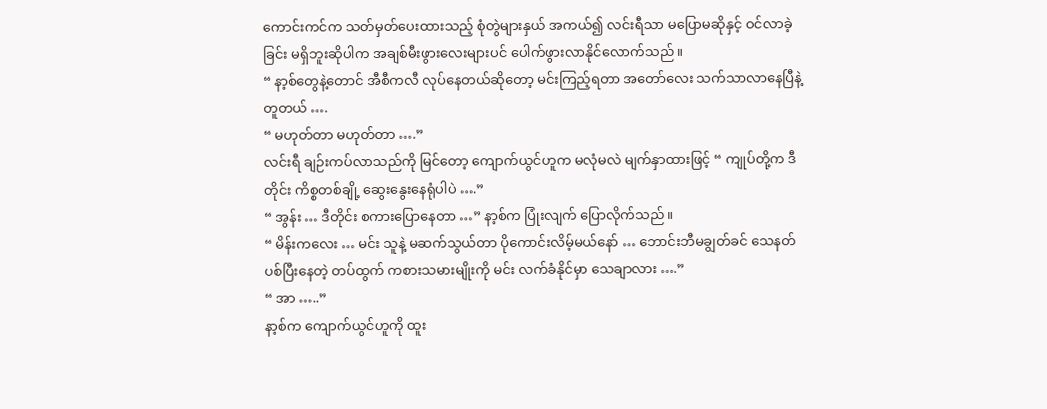ကောင်းကင်က သတ်မှတ်ပေးထားသည့် စုံတွဲများနှယ် အကယ်၍ လင်းရီသာ မပြောမဆိုနှင့် ဝင်လာခဲ့ခြင်း မရှိဘူးဆိုပါက အချစ်မီးဖွားလေးများပင် ပေါက်ဖွားလာနိုင်လောက်သည်။
“ နာ့စ်တွေနဲ့တောင် အီစီကလီ လုပ်နေတယ်ဆိုတော့ မင်းကြည့်ရတာ အတော်လေး သက်သာလာနေပြီနဲ့တူတယ် ….
“ မဟုတ်တာ မဟုတ်တာ ….”
လင်းရီ ချဉ်းကပ်လာသည်ကို မြင်တော့ ကျောက်ယွင်ဟူက မလုံမလဲ မျက်နှာထားဖြင့် “ ကျုပ်တို့က ဒီတိုင်း ကိစ္စတစ်ချို့ ဆွေးနွေးနေရုံပါပဲ ….”
“ အွန်း … ဒီတိုင်း စကားပြောနေတာ …” နာ့စ်က ပြုံးလျက် ပြောလိုက်သည်။
“ မိန်းကလေး … မင်း သူနဲ့ မဆက်သွယ်တာ ပိုကောင်းလိမ့်မယ်နော် … ဘောင်းဘီမချွတ်ခင် သေနတ်ပစ်ပြီးနေတဲ့ တပ်ထွက် ကစားသမားမျိုးကို မင်း လက်ခံနိုင်မှာ သေချာလား ….”
“ အာ …..”
နာ့စ်က ကျောက်ယွင်ဟူကို ထူး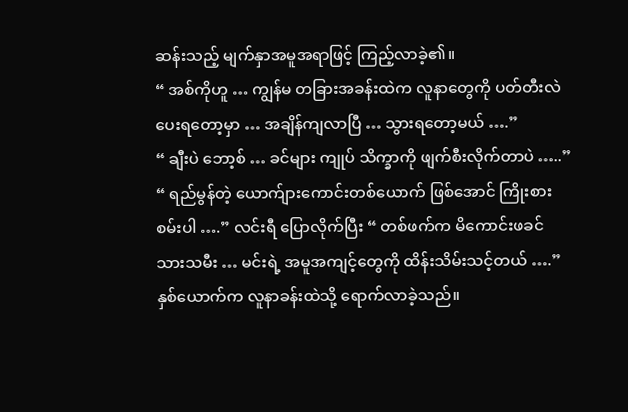ဆန်းသည့် မျက်နှာအမူအရာဖြင့် ကြည့်လာခဲ့၏။
“ အစ်ကိုဟူ … ကျွန်မ တခြားအခန်းထဲက လူနာတွေကို ပတ်တီးလဲပေးရတော့မှာ … အချိန်ကျလာပြီ … သွားရတော့မယ် ….”
“ ချီးပဲ ဘော့စ် … ခင်များ ကျုပ် သိက္ခာကို ဖျက်စီးလိုက်တာပဲ …..”
“ ရည်မွန်တဲ့ ယောက်ျားကောင်းတစ်ယောက် ဖြစ်အောင် ကြိုးစားစမ်းပါ ….” လင်းရီ ပြောလိုက်ပြီး “ တစ်ဖက်က မိကောင်းဖခင် သားသမီး … မင်းရဲ့ အမူအကျင့်တွေကို ထိန်းသိမ်းသင့်တယ် ….”
နှစ်ယောက်က လူနာခန်းထဲသို့ ရောက်လာခဲ့သည်။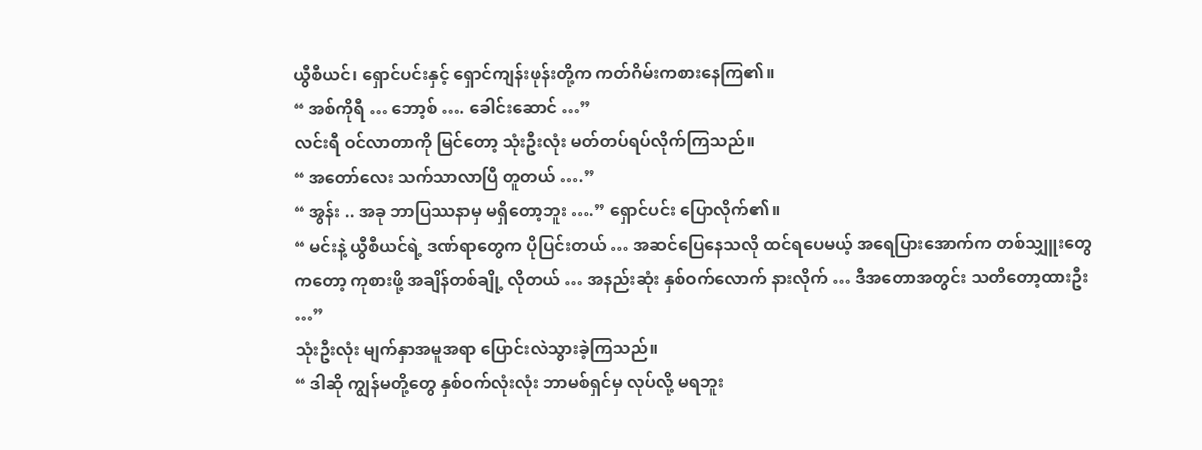ယွီစီယင်၊ ရှောင်ပင်းနှင့် ရှောင်ကျန်းဖုန်းတို့က ကတ်ဂိမ်းကစားနေကြ၏။
“ အစ်ကိုရီ … ဘော့စ် …. ခေါင်းဆောင် …”
လင်းရီ ဝင်လာတာကို မြင်တော့ သုံးဦးလုံး မတ်တပ်ရပ်လိုက်ကြသည်။
“ အတော်လေး သက်သာလာပြီ တူတယ် ….”
“ အွန်း .. အခု ဘာပြဿနာမှ မရှိတော့ဘူး ….” ရှောင်ပင်း ပြောလိုက်၏။
“ မင်းနဲ့ ယွီစီယင်ရဲ့ ဒဏ်ရာတွေက ပိုပြင်းတယ် … အဆင်ပြေနေသလို ထင်ရပေမယ့် အရေပြားအောက်က တစ်သျှူးတွေကတော့ ကုစားဖို့ အချိန်တစ်ချို့ လိုတယ် … အနည်းဆုံး နှစ်ဝက်လောက် နားလိုက် … ဒီအတောအတွင်း သတိတော့ထားဦး …”
သုံးဦးလုံး မျက်နှာအမူအရာ ပြောင်းလဲသွားခဲ့ကြသည်။
“ ဒါဆို ကျွန်မတို့တွေ နှစ်ဝက်လုံးလုံး ဘာမစ်ရှင်မှ လုပ်လို့ မရဘူး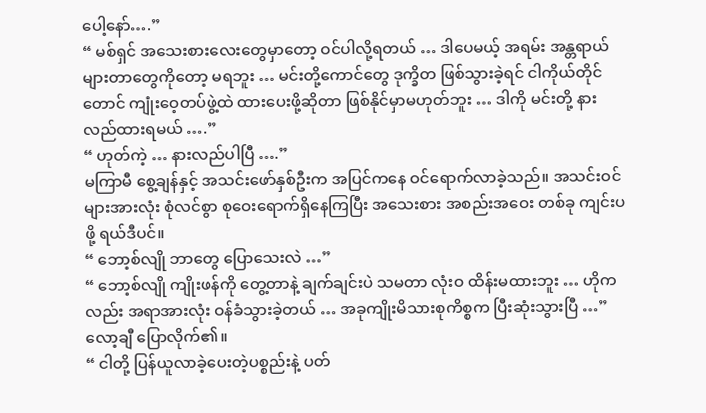ပေါ့နော်….”
“ မစ်ရှင် အသေးစားလေးတွေမှာတော့ ဝင်ပါလို့ရတယ် … ဒါပေမယ့် အရမ်း အန္တရာယ်များတာတွေကိုတော့ မရဘူး … မင်းတို့ကောင်တွေ ဒုက္ခိတ ဖြစ်သွားခဲ့ရင် ငါကိုယ်တိုင်တောင် ကျုံးဝေ့တပ်ဖွဲ့ထဲ ထားပေးဖို့ဆိုတာ ဖြစ်နိုင်မှာမဟုတ်ဘူး … ဒါကို မင်းတို့ နားလည်ထားရမယ် ….”
“ ဟုတ်ကဲ့ … နားလည်ပါပြီ ….”
မကြာမီ စွေ့ချန်နှင့် အသင်းဖော်နှစ်ဦးက အပြင်ကနေ ဝင်ရောက်လာခဲ့သည်။ အသင်းဝင်များအားလုံး စုံလင်စွာ စုဝေးရောက်ရှိနေကြပြီး အသေးစား အစည်းအဝေး တစ်ခု ကျင်းပဖို့ ရယ်ဒီပင်။
“ ဘော့စ်လျို ဘာတွေ ပြောသေးလဲ …”
“ ဘော့စ်လျို ကျိုးဖန်ကို တွေ့တာနဲ့ ချက်ချင်းပဲ သမတာ လုံးဝ ထိန်းမထားဘူး … ဟိုကလည်း အရာအားလုံး ဝန်ခံသွားခဲ့တယ် … အခုကျိုးမိသားစုကိစ္စက ပြီးဆုံးသွားပြီ …” လော့ချီ ပြောလိုက်၏။
“ ငါတို့ ပြန်ယူလာခဲ့ပေးတဲ့ပစ္စည်းနဲ့ ပတ်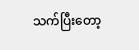သက်ပြီးတော့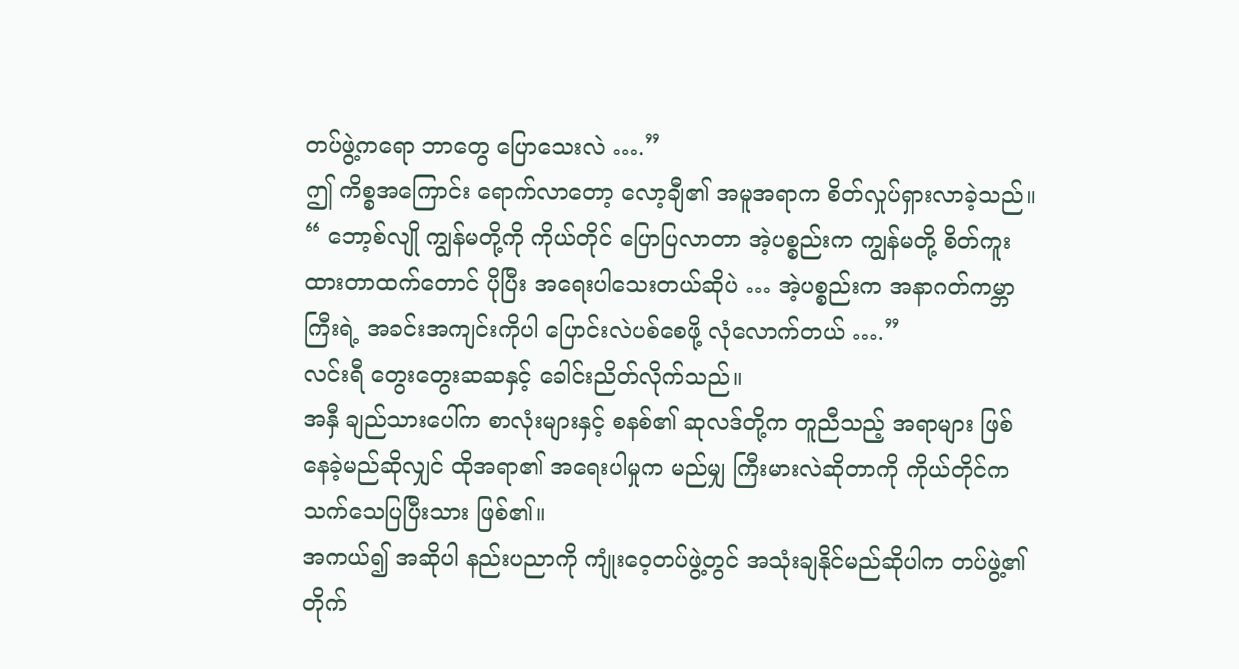တပ်ဖွဲ့ကရော ဘာတွေ ပြောသေးလဲ ….”
ဤ ကိစ္စအကြောင်း ရောက်လာတော့ လော့ချီ၏ အမူအရာက စိတ်လှုပ်ရှားလာခဲ့သည်။
“ ဘော့စ်လျို ကျွန်မတို့ကို ကိုယ်တိုင် ပြောပြလာတာ အဲ့ပစ္စည်းက ကျွန်မတို့ စိတ်ကူးထားတာထက်တောင် ပိုပြီး အရေးပါသေးတယ်ဆိုပဲ … အဲ့ပစ္စည်းက အနာဂတ်ကမ္ဘာကြီးရဲ့ အခင်းအကျင်းကိုပါ ပြောင်းလဲပစ်စေဖို့ လုံလောက်တယ် ….”
လင်းရီ တွေးတွေးဆဆနှင့် ခေါင်းညိတ်လိုက်သည်။
အနှီ ချည်သားပေါ်က စာလုံးများနှင့် စနစ်၏ ဆုလဒ်တို့က တူညီသည့် အရာများ ဖြစ်နေခဲ့မည်ဆိုလျှင် ထိုအရာ၏ အရေးပါမှုက မည်မျှ ကြီးမားလဲဆိုတာကို ကိုယ်တိုင်က သက်သေပြပြီးသား ဖြစ်၏။
အကယ်၍ အဆိုပါ နည်းပညာကို ကျုံးဝေ့တပ်ဖွဲ့တွင် အသုံးချနိုင်မည်ဆိုပါက တပ်ဖွဲ့၏ တိုက်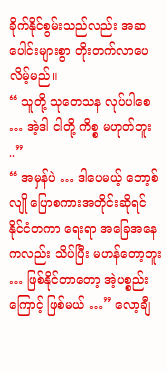ခိုက်နိုင်စွမ်းသည်လည်း အဆပေါင်းများစွာ တိုးတက်လာပေလိမ့်မည်။
“ သူတို့ သုတေသန လုပ်ပါစေ … အဲ့ဒါ ငါတို့ ကိစ္စ မဟုတ်ဘူး ..”
“ အမှန်ပဲ … ဒါပေမယ့် ဘော့စ်လျို ပြောစကားအတိုင်းဆိုရင် နိုင်ငံတကာ ရေးရာ အခြေအနေကလည်း သိပ်ပြီး မဟန်တော့ဘူး … ဖြစ်နိုင်တာတော့ အဲ့ပစ္စည်းကြောင့် ဖြစ်မယ် …” လော့ချီ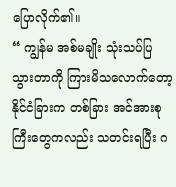ပြောလိုက်၏။
“ ကျွန်မ အစ်မချိုး သုံးသပ်ပြသွားတာကို ကြားမိသလောက်တော့ နိုင်ငံခြားက တစ်ခြား အင်အားစုကြီးတွေကလည်း သတင်းရပြီး ဂ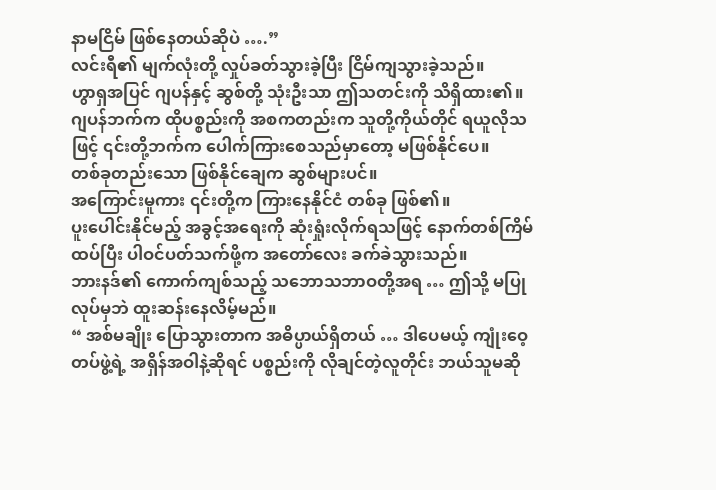နာမငြိမ် ဖြစ်နေတယ်ဆိုပဲ ….”
လင်းရီ၏ မျက်လုံးတို့ လှုပ်ခတ်သွားခဲ့ပြီး ငြိမ်ကျသွားခဲ့သည်။
ဟွာရှအပြင် ဂျပန်နှင့် ဆွစ်တို့ သုံးဦးသာ ဤသတင်းကို သိရှိထား၏။
ဂျပန်ဘက်က ထိုပစ္စည်းကို အစကတည်းက သူတို့ကိုယ်တိုင် ရယူလိုသဖြင့် ၎င်းတို့ဘက်က ပေါက်ကြားစေသည်မှာတော့ မဖြစ်နိုင်ပေ။
တစ်ခုတည်းသော ဖြစ်နိုင်ချေက ဆွစ်များပင်။
အကြောင်းမူကား ၎င်းတို့က ကြားနေနိုင်ငံ တစ်ခု ဖြစ်၏။
ပူးပေါင်းနိုင်မည့် အခွင့်အရေးကို ဆုံးရှုံးလိုက်ရသဖြင့် နောက်တစ်ကြိမ် ထပ်ပြီး ပါဝင်ပတ်သက်ဖို့က အတော်လေး ခက်ခဲသွားသည်။
ဘားနဒ်၏ ကောက်ကျစ်သည့် သဘောသဘာဝတို့အရ … ဤသို့ မပြုလုပ်မှဘဲ ထူးဆန်းနေလိမ့်မည်။
“ အစ်မချိုး ပြောသွားတာက အဓိပ္ပာယ်ရှိတယ် … ဒါပေမယ့် ကျုံးဝေ့တပ်ဖွဲ့ရဲ့ အရှိန်အဝါနဲ့ဆိုရင် ပစ္စည်းကို လိုချင်တဲ့လူတိုင်း ဘယ်သူမဆို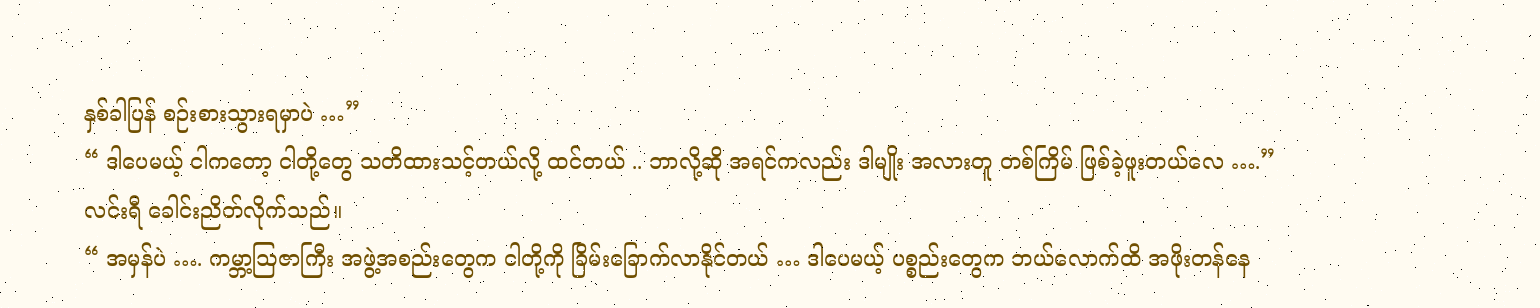နှစ်ခါပြန် စဉ်းစားသွားရမှာပဲ …”
“ ဒါပေမယ့် ငါကတော့ ငါတို့တွေ သတိထားသင့်တယ်လို့ ထင်တယ် .. ဘာလို့ဆို အရင်ကလည်း ဒါမျိုး အလားတူ တစ်ကြိမ် ဖြစ်ခဲ့ဖူးတယ်လေ ….”
လင်းရီ ခေါင်းညိတ်လိုက်သည်။
“ အမှန်ပဲ …. ကမ္ဘာ့ဩဇာကြီး အဖွဲ့အစည်းတွေက ငါတို့ကို ခြိမ်းခြောက်လာနိုင်တယ် … ဒါပေမယ့် ပစ္စည်းတွေက ဘယ်လောက်ထိ အဖိုးတန်နေ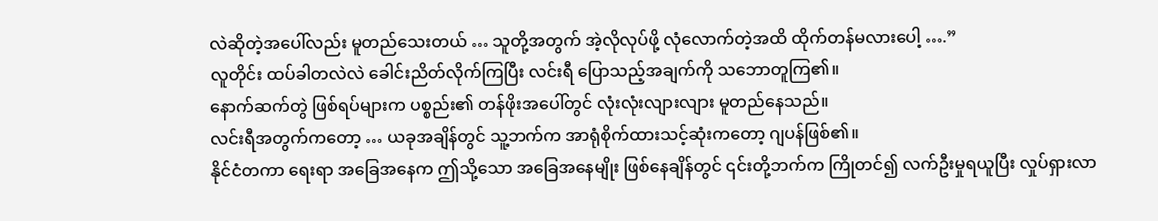လဲဆိုတဲ့အပေါ်လည်း မူတည်သေးတယ် … သူတို့အတွက် အဲ့လိုလုပ်ဖို့ လုံလောက်တဲ့အထိ ထိုက်တန်မလားပေါ့ ….”
လူတိုင်း ထပ်ခါတလဲလဲ ခေါင်းညိတ်လိုက်ကြပြီး လင်းရီ ပြောသည့်အချက်ကို သဘောတူကြ၏။
နောက်ဆက်တွဲ ဖြစ်ရပ်များက ပစ္စည်း၏ တန်ဖိုးအပေါ်တွင် လုံးလုံးလျားလျား မူတည်နေသည်။
လင်းရီအတွက်ကတော့ … ယခုအချိန်တွင် သူ့ဘက်က အာရုံစိုက်ထားသင့်ဆုံးကတော့ ဂျပန်ဖြစ်၏။
နိုင်ငံတကာ ရေးရာ အခြေအနေက ဤသို့သော အခြေအနေမျိုး ဖြစ်နေချိန်တွင် ၎င်းတို့ဘက်က ကြိုတင်၍ လက်ဦးမှုရယူပြီး လှုပ်ရှားလာ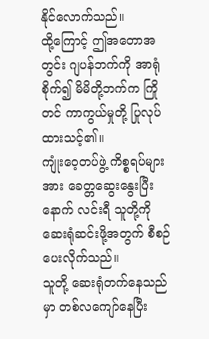နိုင်လောက်သည်။
ထို့ကြောင့် ဤအတောအတွင်း ဂျပန်ဘက်ကို အာရုံစိုက်၍ မိမိတို့ဘက်က ကြိုတင် ကာကွယ်မှုတို့ ပြုလုပ်ထားသင့်၏။
ကျုံးဝေ့တပ်ဖွဲ့ ကိစ္စရပ်များအား ခေတ္တဆွေးနွေးပြီးနောက် လင်းရီ သူတို့ကို ဆေးရုံဆင်းဖို့အတွက် စီစဉ်ပေးလိုက်သည်။
သူတို့ ဆေးရုံတက်နေသည်မှာ တစ်လကျော်နေပြီး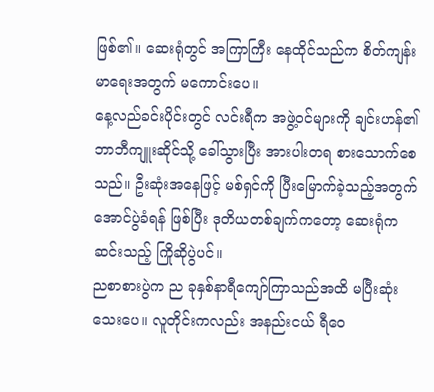ဖြစ်၏။ ဆေးရုံတွင် အကြာကြီး နေထိုင်သည်က စိတ်ကျန်းမာရေးအတွက် မကောင်းပေ။
နေ့လည်ခင်းပိုင်းတွင် လင်းရီက အဖွဲ့ဝင်များကို ချင်းဟန်၏ ဘာဘီကျူးဆိုင်သို့ ခေါ်သွားပြီး အားပါးတရ စားသောက်စေသည်။ ဦးဆုံးအနေဖြင့် မစ်ရှင်ကို ပြီးမြောက်ခဲ့သည့်အတွက် အောင်ပွဲခံရန် ဖြစ်ပြီး ဒုတိယတစ်ချက်ကတော့ ဆေးရုံကဆင်းသည့် ကြိုဆိုပွဲပင်။
ညစာစားပွဲက ည ခုနှစ်နာရီကျော်ကြာသည်အထိ မပြီးဆုံးသေးပေ။ လူတိုင်းကလည်း အနည်းငယ် ရီဝေ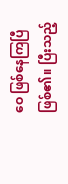ဝေ ဖြစ်နေကြပြီ ဖြစ်၏။ ပြီးသည့်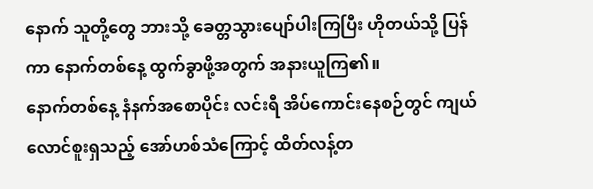နောက် သူတို့တွေ ဘားသို့ ခေတ္တသွားပျော်ပါးကြပြီး ဟိုတယ်သို့ ပြန်ကာ နောက်တစ်နေ့ ထွက်ခွာဖို့အတွက် အနားယူကြ၏။
နောက်တစ်နေ့ နံနက်အစောပိုင်း လင်းရီ အိပ်ကောင်းနေစဉ်တွင် ကျယ်လောင်စူးရှသည့် အော်ဟစ်သံကြောင့် ထိတ်လန့်တ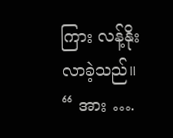ကြား လန့်နိုးလာခဲ့သည်။
“ အား ….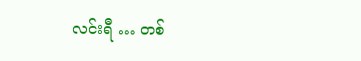လင်းရီ … တစ်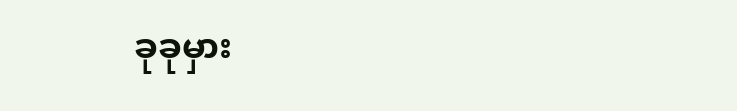ခုခုမှား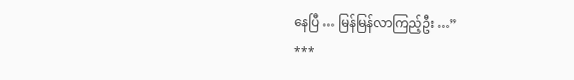နေပြီ … မြန်မြန်လာကြည့်ဦး …”
***